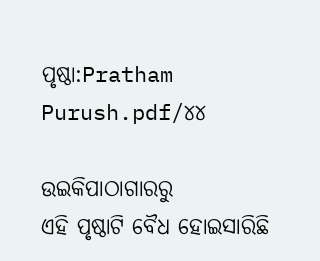ପୃଷ୍ଠା:Pratham Purush.pdf/୪୪

ଉଇକିପାଠାଗାର‌ରୁ
ଏହି ପୃଷ୍ଠାଟି ବୈଧ ହୋଇସାରିଛି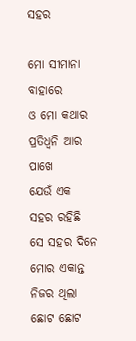ସହର

ମୋ ସୀମାନା ବାହାରେ
ଓ ମୋ କଥାର ପ୍ରତିଧ୍ୱନି ଆର ପାଖେ
ଯେଉଁ ଏକ ସହର ରହିଛି
ସେ ସହର ଦିନେ ମୋର ଏକାନ୍ତ ନିଜର ଥିଲା
ଛୋଟ ଛୋଟ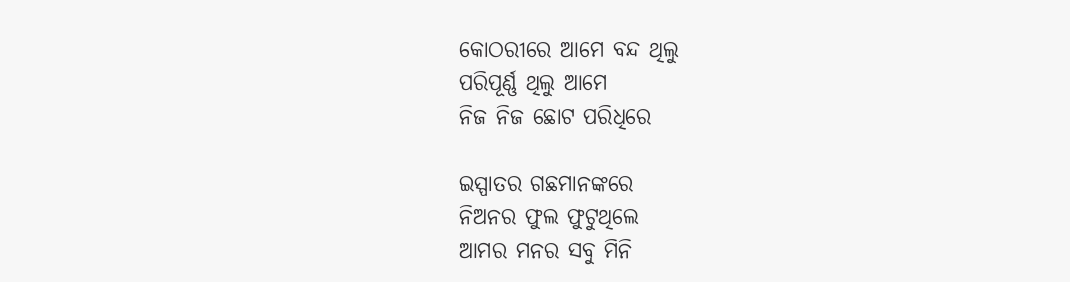କୋଠରୀରେ ଆମେ ବନ୍ଦ ଥିଲୁ
ପରିପୂର୍ଣ୍ଣ ଥିଲୁ ଆମେ
ନିଜ ନିଜ ଛୋଟ ପରିଧିରେ

ଇସ୍ପାତର ଗଛମାନଙ୍କରେ
ନିଅନର ଫୁଲ ଫୁଟୁଥିଲେ
ଆମର ମନର ସବୁ ମିନି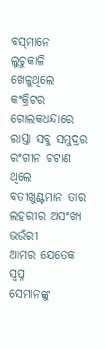ବସ୍‌ମାନେ
ଲୁଚୁକାଳି ଖେଳୁଥିଲେ କଂକ୍ରିଟର ଗୋଲକଧନ୍ଦାରେ
ରାସ୍ତା ସବୁ ସମୁଦ୍ରର ରଂଗୀନ ଚଟାଣ ଥିଲେ
ବତୀଖୁଣ୍ଟମାନ ତାର ଲହରୀର ଅସଂଖ୍ୟ ଭଉଁରୀ
ଆମର ଯେତେକ ସ୍ୱପ୍ନ
ସେମାନଙ୍କୁ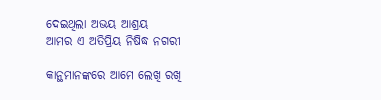ଦେଇଥିଲା ଅଭୟ ଆଶ୍ରୟ
ଆମର ଏ ଅତିପ୍ରିୟ ନିଷିଦ୍ଧ ନଗରୀ

କାନ୍ଥମାନଙ୍କରେ ଆମେ ଲେଖି ରଖି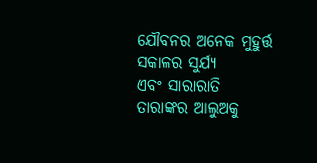ଯୌବନର ଅନେକ ମୁହୁର୍ତ୍ତ
ସକାଳର ସୁର୍ଯ୍ୟ
ଏବଂ ସାରାରାତି ତାରାଙ୍କର ଆଲୁଅକୁ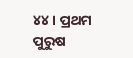୪୪ । ପ୍ରଥମ ପୁରୁଷ